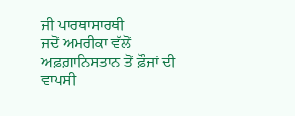ਜੀ ਪਾਰਥਾਸਾਰਥੀ
ਜਦੋਂ ਅਮਰੀਕਾ ਵੱਲੋਂ ਅਫ਼ਗ਼ਾਨਿਸਤਾਨ ਤੋਂ ਫ਼ੌਜਾਂ ਦੀ ਵਾਪਸੀ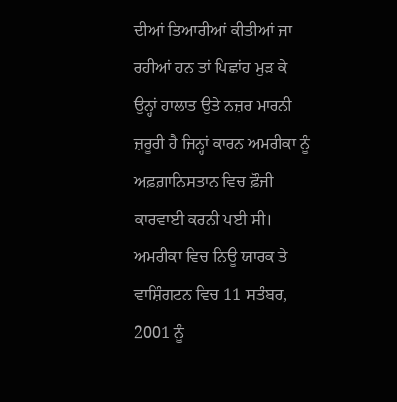ਦੀਆਂ ਤਿਆਰੀਆਂ ਕੀਤੀਆਂ ਜਾ ਰਹੀਆਂ ਹਨ ਤਾਂ ਪਿਛਾਂਹ ਮੁੜ ਕੇ ਉਨ੍ਹਾਂ ਹਾਲਾਤ ਉਤੇ ਨਜ਼ਰ ਮਾਰਨੀ ਜ਼ਰੂਰੀ ਹੈ ਜਿਨ੍ਹਾਂ ਕਾਰਨ ਅਮਰੀਕਾ ਨੂੰ ਅਫ਼ਗ਼ਾਨਿਸਤਾਨ ਵਿਚ ਫ਼ੌਜੀ ਕਾਰਵਾਈ ਕਰਨੀ ਪਈ ਸੀ। ਅਮਰੀਕਾ ਵਿਚ ਨਿਊ ਯਾਰਕ ਤੇ ਵਾਸ਼ਿੰਗਟਨ ਵਿਚ 11 ਸਤੰਬਰ, 2001 ਨੂੰ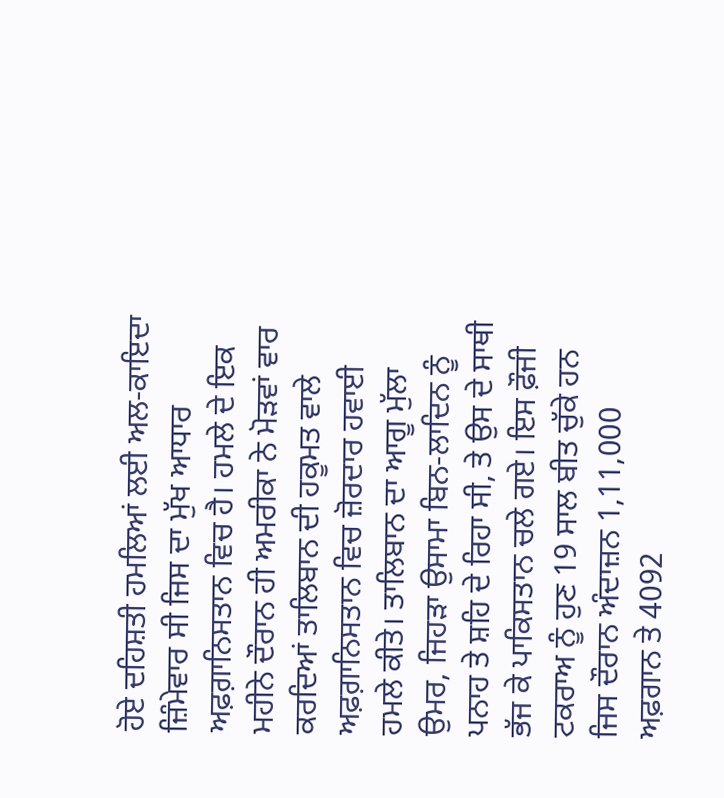ਹੋਏ ਦਹਿਸ਼ਤੀ ਹਮਲਿਆਂ ਲਈ ਅਲ-ਕਾਇਦਾ ਜ਼ਿੰਮੇਵਾਰ ਸੀ ਜਿਸ ਦਾ ਮੁੱਖ ਆਧਾਰ ਅਫ਼ਗ਼ਾਨਿਸਤਾਨ ਵਿਚ ਹੈ। ਹਮਲੇ ਦੇ ਇਕ ਮਹੀਨੇ ਦੌਰਾਨ ਹੀ ਅਮਰੀਕਾ ਨੇ ਮੋੜਵਾਂ ਵਾਰ ਕਰਦਿਆਂ ਤਾਲਿਬਾਨ ਦੀ ਹਕੂਮਤ ਵਾਲੇ ਅਫ਼ਗ਼ਾਨਿਸਤਾਨ ਵਿਚ ਜ਼ੋਰਦਾਰ ਹਵਾਈ ਹਮਲੇ ਕੀਤੇ। ਤਾਲਿਬਾਨ ਦਾ ਆਗੂ ਮੁੱਲਾ ਉਮਰ, ਜਿਹੜਾ ਉਸਾਮਾ ਬਿਨ-ਲਾਦਿਨ ਨੂੰ ਪਨਾਹ ਤੇ ਸ਼ਹਿ ਦੇ ਰਿਹਾ ਸੀ, ਤੇ ਉਸ ਦੇ ਸਾਥੀ ਭੱਜ ਕੇ ਪਾਕਿਸਤਾਨ ਚਲੇ ਗਏ। ਇਸ ਫ਼ੌਜੀ ਟਕਰਾਅ ਨੂੰ ਹੁਣ 19 ਸਾਲ ਬੀਤ ਚੁੱਕੇ ਹਨ ਜਿਸ ਦੌਰਾਨ ਅੰਦਾਜ਼ਨ 1,11,000 ਅਫ਼ਗਾਨ ਤੇ 4092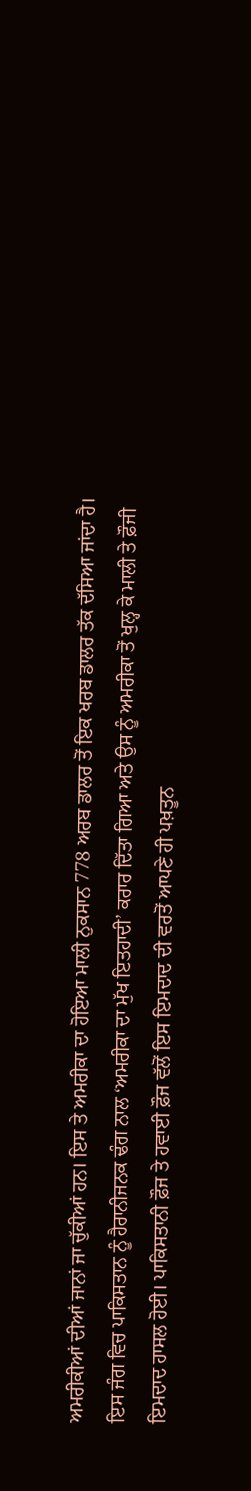ਅਮਰੀਕੀਆਂ ਦੀਆਂ ਜਾਨਾਂ ਜਾ ਚੁੱਕੀਆਂ ਹਨ। ਇਸ ਤੇ ਅਮਰੀਕਾ ਦਾ ਹੋਇਆ ਮਾਲੀ ਨੁਕਸਾਨ 778 ਅਰਬ ਡਾਲਰ ਤੋਂ ਇਕ ਖਰਬ ਡਾਲਰ ਤੱਕ ਦੱਸਿਆ ਜਾਂਦਾ ਹੈ। ਇਸ ਜੰਗ ਵਿਚ ਪਾਕਿਸਤਾਨ ਨੂੰ ਹੈਰਾਨੀਜਨਕ ਢੰਗ ਨਾਲ ‘ਅਮਰੀਕਾ ਦਾ ਮੁੱਖ ਇਤਹਾਦੀ’ ਕਰਾਰ ਦਿੱਤਾ ਗਿਆ ਅਤੇ ਉਸ ਨੂੰ ਅਮਰੀਕਾ ਤੋਂ ਖੁਲ੍ਹ ਕੇ ਮਾਲੀ ਤੇ ਫ਼ੌਜੀ ਇਮਦਾਦ ਹਾਸਲ ਹੋਈ। ਪਾਕਿਸਤਾਨੀ ਫ਼ੌਜ ਤੇ ਹਵਾਈ ਫ਼ੌਜ ਵੱਲੋਂ ਇਸ ਇਮਦਾਦ ਦੀ ਵਰਤੋਂ ਆਪਣੇ ਹੀ ਪਖ਼ਤੂਨ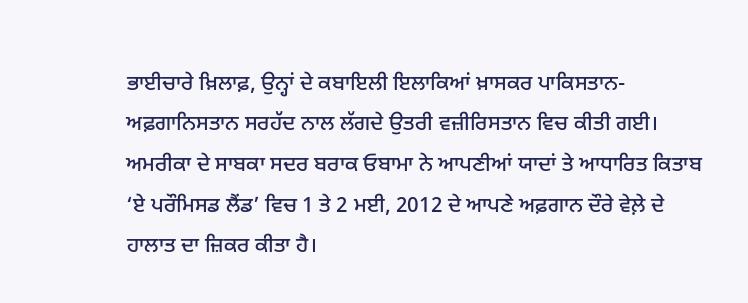ਭਾਈਚਾਰੇ ਖ਼ਿਲਾਫ਼, ਉਨ੍ਹਾਂ ਦੇ ਕਬਾਇਲੀ ਇਲਾਕਿਆਂ ਖ਼ਾਸਕਰ ਪਾਕਿਸਤਾਨ-ਅਫ਼ਗਾਨਿਸਤਾਨ ਸਰਹੱਦ ਨਾਲ ਲੱਗਦੇ ਉਤਰੀ ਵਜ਼ੀਰਿਸਤਾਨ ਵਿਚ ਕੀਤੀ ਗਈ।
ਅਮਰੀਕਾ ਦੇ ਸਾਬਕਾ ਸਦਰ ਬਰਾਕ ਓਬਾਮਾ ਨੇ ਆਪਣੀਆਂ ਯਾਦਾਂ ਤੇ ਆਧਾਰਿਤ ਕਿਤਾਬ ‘ਏ ਪਰੌਮਿਸਡ ਲੈਂਡ’ ਵਿਚ 1 ਤੇ 2 ਮਈ, 2012 ਦੇ ਆਪਣੇ ਅਫ਼ਗਾਨ ਦੌਰੇ ਵੇਲ਼ੇ ਦੇ ਹਾਲਾਤ ਦਾ ਜ਼ਿਕਰ ਕੀਤਾ ਹੈ।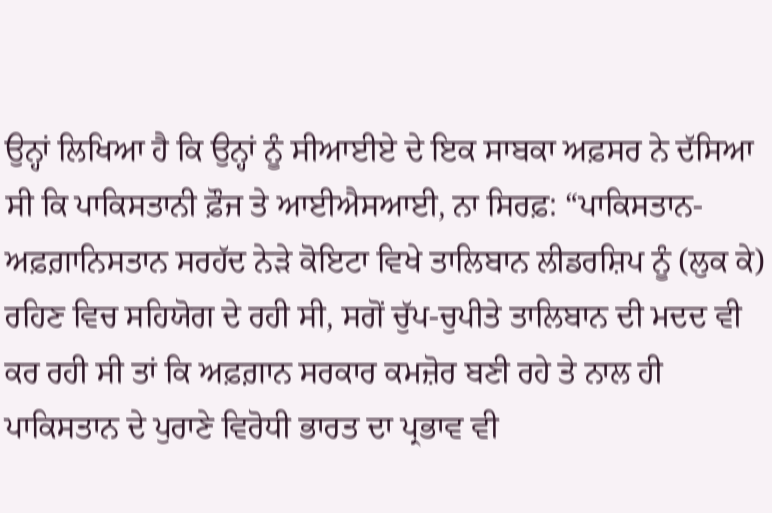ਉਨ੍ਹਾਂ ਲਿਖਿਆ ਹੈ ਕਿ ਉਨ੍ਹਾਂ ਨੂੰ ਸੀਆਈਏ ਦੇ ਇਕ ਸਾਬਕਾ ਅਫ਼ਸਰ ਨੇ ਦੱਸਿਆ ਸੀ ਕਿ ਪਾਕਿਸਤਾਨੀ ਫ਼ੌਜ ਤੇ ਆਈਐਸਆਈ, ਨਾ ਸਿਰਫ਼: “ਪਾਕਿਸਤਾਨ-ਅਫ਼ਗ਼ਾਨਿਸਤਾਨ ਸਰਹੱਦ ਨੇੜੇ ਕੋਇਟਾ ਵਿਖੇ ਤਾਲਿਬਾਨ ਲੀਡਰਸ਼ਿਪ ਨੂੰ (ਲੁਕ ਕੇ) ਰਹਿਣ ਵਿਚ ਸਹਿਯੋਗ ਦੇ ਰਹੀ ਸੀ, ਸਗੋਂ ਚੁੱਪ-ਚੁਪੀਤੇ ਤਾਲਿਬਾਨ ਦੀ ਮਦਦ ਵੀ ਕਰ ਰਹੀ ਸੀ ਤਾਂ ਕਿ ਅਫ਼ਗ਼ਾਨ ਸਰਕਾਰ ਕਮਜ਼ੋਰ ਬਣੀ ਰਹੇ ਤੇ ਨਾਲ ਹੀ ਪਾਕਿਸਤਾਨ ਦੇ ਪੁਰਾਣੇ ਵਿਰੋਧੀ ਭਾਰਤ ਦਾ ਪ੍ਰਭਾਵ ਵੀ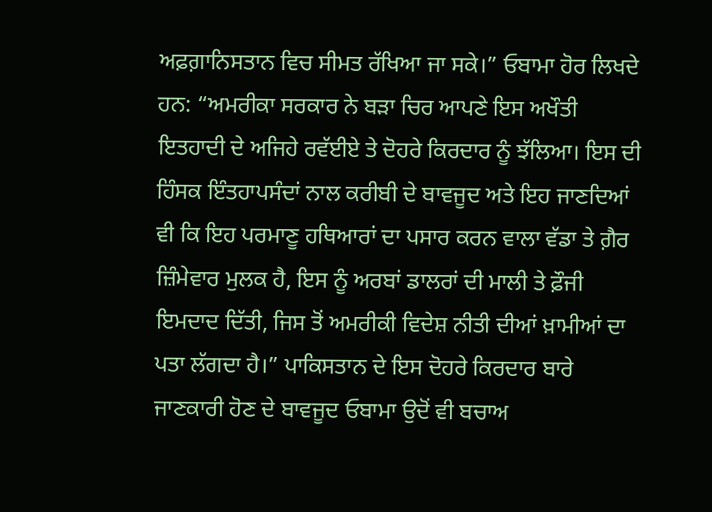ਅਫ਼ਗ਼ਾਨਿਸਤਾਨ ਵਿਚ ਸੀਮਤ ਰੱਖਿਆ ਜਾ ਸਕੇ।” ਓਬਾਮਾ ਹੋਰ ਲਿਖਦੇ ਹਨ: “ਅਮਰੀਕਾ ਸਰਕਾਰ ਨੇ ਬੜਾ ਚਿਰ ਆਪਣੇ ਇਸ ਅਖੌਤੀ ਇਤਹਾਦੀ ਦੇ ਅਜਿਹੇ ਰਵੱਈਏ ਤੇ ਦੋਹਰੇ ਕਿਰਦਾਰ ਨੂੰ ਝੱਲਿਆ। ਇਸ ਦੀ ਹਿੰਸਕ ਇੰਤਹਾਪਸੰਦਾਂ ਨਾਲ ਕਰੀਬੀ ਦੇ ਬਾਵਜੂਦ ਅਤੇ ਇਹ ਜਾਣਦਿਆਂ ਵੀ ਕਿ ਇਹ ਪਰਮਾਣੂ ਹਥਿਆਰਾਂ ਦਾ ਪਸਾਰ ਕਰਨ ਵਾਲਾ ਵੱਡਾ ਤੇ ਗ਼ੈਰ ਜ਼ਿੰਮੇਵਾਰ ਮੁਲਕ ਹੈ, ਇਸ ਨੂੰ ਅਰਬਾਂ ਡਾਲਰਾਂ ਦੀ ਮਾਲੀ ਤੇ ਫ਼ੌਜੀ ਇਮਦਾਦ ਦਿੱਤੀ, ਜਿਸ ਤੋਂ ਅਮਰੀਕੀ ਵਿਦੇਸ਼ ਨੀਤੀ ਦੀਆਂ ਖ਼ਾਮੀਆਂ ਦਾ ਪਤਾ ਲੱਗਦਾ ਹੈ।” ਪਾਕਿਸਤਾਨ ਦੇ ਇਸ ਦੋਹਰੇ ਕਿਰਦਾਰ ਬਾਰੇ ਜਾਣਕਾਰੀ ਹੋਣ ਦੇ ਬਾਵਜੂਦ ਓਬਾਮਾ ਉਦੋਂ ਵੀ ਬਚਾਅ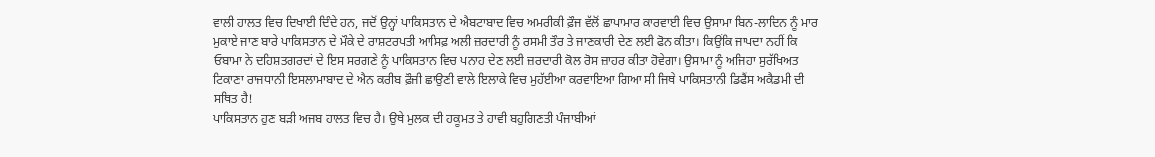ਵਾਲੀ ਹਾਲਤ ਵਿਚ ਦਿਖਾਈ ਦਿੰਦੇ ਹਨ, ਜਦੋਂ ਉਨ੍ਹਾਂ ਪਾਕਿਸਤਾਨ ਦੇ ਐਬਟਾਬਾਦ ਵਿਚ ਅਮਰੀਕੀ ਫ਼ੌਜ ਵੱਲੋਂ ਛਾਪਾਮਾਰ ਕਾਰਵਾਈ ਵਿਚ ਉਸਾਮਾ ਬਿਨ-ਲਾਦਿਨ ਨੂੰ ਮਾਰ ਮੁਕਾਏ ਜਾਣ ਬਾਰੇ ਪਾਕਿਸਤਾਨ ਦੇ ਮੌਕੇ ਦੇ ਰਾਸ਼ਟਰਪਤੀ ਆਸਿਫ਼ ਅਲੀ ਜ਼ਰਦਾਰੀ ਨੂੰ ਰਸਮੀ ਤੌਰ ਤੇ ਜਾਣਕਾਰੀ ਦੇਣ ਲਈ ਫੋਨ ਕੀਤਾ। ਕਿਉਂਕਿ ਜਾਪਦਾ ਨਹੀਂ ਕਿ ਓਬਾਮਾ ਨੇ ਦਹਿਸ਼ਤਗਰਦਾਂ ਦੇ ਇਸ ਸਰਗਣੇ ਨੂੰ ਪਾਕਿਸਤਾਨ ਵਿਚ ਪਨਾਹ ਦੇਣ ਲਈ ਜ਼ਰਦਾਰੀ ਕੋਲ ਰੋਸ ਜ਼ਾਹਰ ਕੀਤਾ ਹੋਵੇਗਾ। ਉਸਾਮਾ ਨੂੰ ਅਜਿਹਾ ਸੁਰੱਖਿਅਤ ਟਿਕਾਣਾ ਰਾਜਧਾਨੀ ਇਸਲਾਮਾਬਾਦ ਦੇ ਐਨ ਕਰੀਬ ਫ਼ੌਜੀ ਛਾਉਣੀ ਵਾਲੇ ਇਲਾਕੇ ਵਿਚ ਮੁਹੱਈਆ ਕਰਵਾਇਆ ਗਿਆ ਸੀ ਜਿਥੇ ਪਾਕਿਸਤਾਨੀ ਡਿਫੈਂਸ ਅਕੈਡਮੀ ਦੀ ਸਥਿਤ ਹੈ!
ਪਾਕਿਸਤਾਨ ਹੁਣ ਬੜੀ ਅਜਬ ਹਾਲਤ ਵਿਚ ਹੈ। ਉਥੇ ਮੁਲਕ ਦੀ ਹਕੂਮਤ ਤੇ ਹਾਵੀ ਬਹੁਗਿਣਤੀ ਪੰਜਾਬੀਆਂ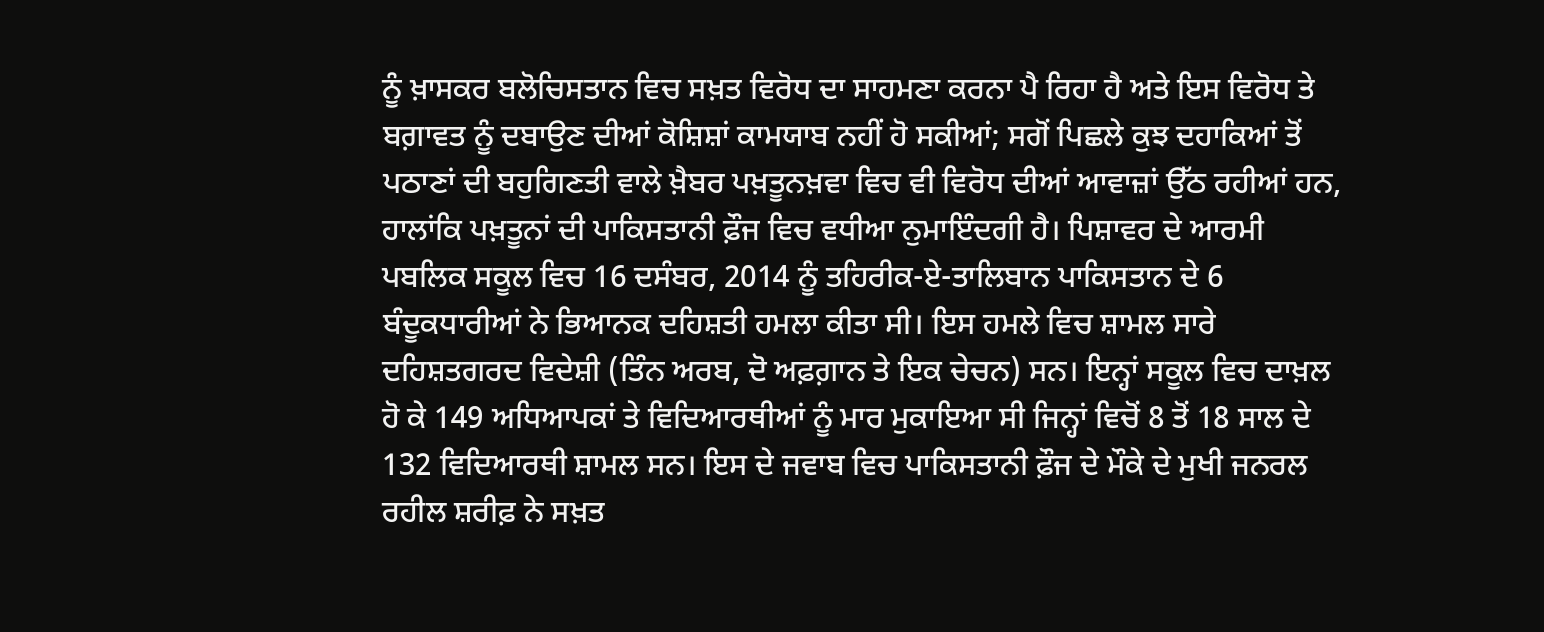ਨੂੰ ਖ਼ਾਸਕਰ ਬਲੋਚਿਸਤਾਨ ਵਿਚ ਸਖ਼ਤ ਵਿਰੋਧ ਦਾ ਸਾਹਮਣਾ ਕਰਨਾ ਪੈ ਰਿਹਾ ਹੈ ਅਤੇ ਇਸ ਵਿਰੋਧ ਤੇ ਬਗ਼ਾਵਤ ਨੂੰ ਦਬਾਉਣ ਦੀਆਂ ਕੋਸ਼ਿਸ਼ਾਂ ਕਾਮਯਾਬ ਨਹੀਂ ਹੋ ਸਕੀਆਂ; ਸਗੋਂ ਪਿਛਲੇ ਕੁਝ ਦਹਾਕਿਆਂ ਤੋਂ ਪਠਾਣਾਂ ਦੀ ਬਹੁਗਿਣਤੀ ਵਾਲੇ ਖ਼ੈਬਰ ਪਖ਼ਤੂਨਖ਼ਵਾ ਵਿਚ ਵੀ ਵਿਰੋਧ ਦੀਆਂ ਆਵਾਜ਼ਾਂ ਉੱਠ ਰਹੀਆਂ ਹਨ, ਹਾਲਾਂਕਿ ਪਖ਼ਤੂਨਾਂ ਦੀ ਪਾਕਿਸਤਾਨੀ ਫ਼ੌਜ ਵਿਚ ਵਧੀਆ ਨੁਮਾਇੰਦਗੀ ਹੈ। ਪਿਸ਼ਾਵਰ ਦੇ ਆਰਮੀ ਪਬਲਿਕ ਸਕੂਲ ਵਿਚ 16 ਦਸੰਬਰ, 2014 ਨੂੰ ਤਹਿਰੀਕ-ਏ-ਤਾਲਿਬਾਨ ਪਾਕਿਸਤਾਨ ਦੇ 6 ਬੰਦੂਕਧਾਰੀਆਂ ਨੇ ਭਿਆਨਕ ਦਹਿਸ਼ਤੀ ਹਮਲਾ ਕੀਤਾ ਸੀ। ਇਸ ਹਮਲੇ ਵਿਚ ਸ਼ਾਮਲ ਸਾਰੇ ਦਹਿਸ਼ਤਗਰਦ ਵਿਦੇਸ਼ੀ (ਤਿੰਨ ਅਰਬ, ਦੋ ਅਫ਼ਗ਼ਾਨ ਤੇ ਇਕ ਚੇਚਨ) ਸਨ। ਇਨ੍ਹਾਂ ਸਕੂਲ ਵਿਚ ਦਾਖ਼ਲ ਹੋ ਕੇ 149 ਅਧਿਆਪਕਾਂ ਤੇ ਵਿਦਿਆਰਥੀਆਂ ਨੂੰ ਮਾਰ ਮੁਕਾਇਆ ਸੀ ਜਿਨ੍ਹਾਂ ਵਿਚੋਂ 8 ਤੋਂ 18 ਸਾਲ ਦੇ 132 ਵਿਦਿਆਰਥੀ ਸ਼ਾਮਲ ਸਨ। ਇਸ ਦੇ ਜਵਾਬ ਵਿਚ ਪਾਕਿਸਤਾਨੀ ਫ਼ੌਜ ਦੇ ਮੌਕੇ ਦੇ ਮੁਖੀ ਜਨਰਲ ਰਹੀਲ ਸ਼ਰੀਫ਼ ਨੇ ਸਖ਼ਤ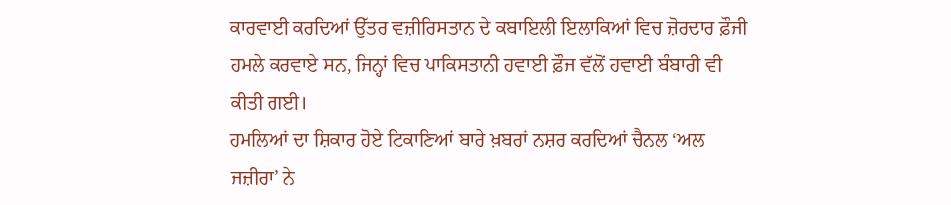ਕਾਰਵਾਈ ਕਰਦਿਆਂ ਉੱਤਰ ਵਜ਼ੀਰਿਸਤਾਨ ਦੇ ਕਬਾਇਲੀ ਇਲਾਕਿਆਂ ਵਿਚ ਜ਼ੋਰਦਾਰ ਫ਼ੌਜੀ ਹਮਲੇ ਕਰਵਾਏ ਸਨ, ਜਿਨ੍ਹਾਂ ਵਿਚ ਪਾਕਿਸਤਾਨੀ ਹਵਾਈ ਫ਼ੌਜ ਵੱਲੋਂ ਹਵਾਈ ਬੰਬਾਰੀ ਵੀ ਕੀਤੀ ਗਈ।
ਹਮਲਿਆਂ ਦਾ ਸ਼ਿਕਾਰ ਹੋਏ ਟਿਕਾਣਿਆਂ ਬਾਰੇ ਖ਼ਬਰਾਂ ਨਸ਼ਰ ਕਰਦਿਆਂ ਚੈਨਲ ‘ਅਲ ਜਜ਼ੀਰਾ’ ਨੇ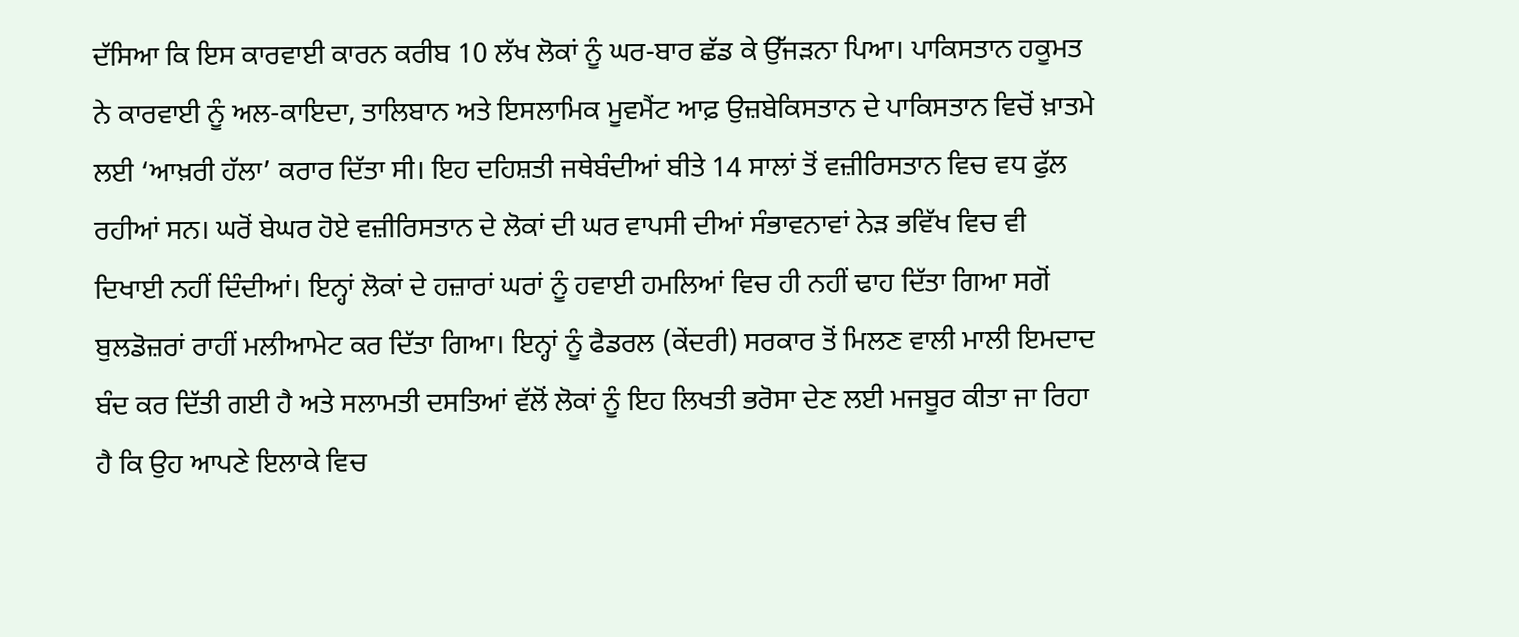ਦੱਸਿਆ ਕਿ ਇਸ ਕਾਰਵਾਈ ਕਾਰਨ ਕਰੀਬ 10 ਲੱਖ ਲੋਕਾਂ ਨੂੰ ਘਰ-ਬਾਰ ਛੱਡ ਕੇ ਉੱਜੜਨਾ ਪਿਆ। ਪਾਕਿਸਤਾਨ ਹਕੂਮਤ ਨੇ ਕਾਰਵਾਈ ਨੂੰ ਅਲ-ਕਾਇਦਾ, ਤਾਲਿਬਾਨ ਅਤੇ ਇਸਲਾਮਿਕ ਮੂਵਮੈਂਟ ਆਫ਼ ਉਜ਼ਬੇਕਿਸਤਾਨ ਦੇ ਪਾਕਿਸਤਾਨ ਵਿਚੋਂ ਖ਼ਾਤਮੇ ਲਈ ‘ਆਖ਼ਰੀ ਹੱਲਾ’ ਕਰਾਰ ਦਿੱਤਾ ਸੀ। ਇਹ ਦਹਿਸ਼ਤੀ ਜਥੇਬੰਦੀਆਂ ਬੀਤੇ 14 ਸਾਲਾਂ ਤੋਂ ਵਜ਼ੀਰਿਸਤਾਨ ਵਿਚ ਵਧ ਫੁੱਲ ਰਹੀਆਂ ਸਨ। ਘਰੋਂ ਬੇਘਰ ਹੋਏ ਵਜ਼ੀਰਿਸਤਾਨ ਦੇ ਲੋਕਾਂ ਦੀ ਘਰ ਵਾਪਸੀ ਦੀਆਂ ਸੰਭਾਵਨਾਵਾਂ ਨੇੜ ਭਵਿੱਖ ਵਿਚ ਵੀ ਦਿਖਾਈ ਨਹੀਂ ਦਿੰਦੀਆਂ। ਇਨ੍ਹਾਂ ਲੋਕਾਂ ਦੇ ਹਜ਼ਾਰਾਂ ਘਰਾਂ ਨੂੰ ਹਵਾਈ ਹਮਲਿਆਂ ਵਿਚ ਹੀ ਨਹੀਂ ਢਾਹ ਦਿੱਤਾ ਗਿਆ ਸਗੋਂ ਬੁਲਡੋਜ਼ਰਾਂ ਰਾਹੀਂ ਮਲੀਆਮੇਟ ਕਰ ਦਿੱਤਾ ਗਿਆ। ਇਨ੍ਹਾਂ ਨੂੰ ਫੈਡਰਲ (ਕੇਂਦਰੀ) ਸਰਕਾਰ ਤੋਂ ਮਿਲਣ ਵਾਲੀ ਮਾਲੀ ਇਮਦਾਦ ਬੰਦ ਕਰ ਦਿੱਤੀ ਗਈ ਹੈ ਅਤੇ ਸਲਾਮਤੀ ਦਸਤਿਆਂ ਵੱਲੋਂ ਲੋਕਾਂ ਨੂੰ ਇਹ ਲਿਖਤੀ ਭਰੋਸਾ ਦੇਣ ਲਈ ਮਜਬੂਰ ਕੀਤਾ ਜਾ ਰਿਹਾ ਹੈ ਕਿ ਉਹ ਆਪਣੇ ਇਲਾਕੇ ਵਿਚ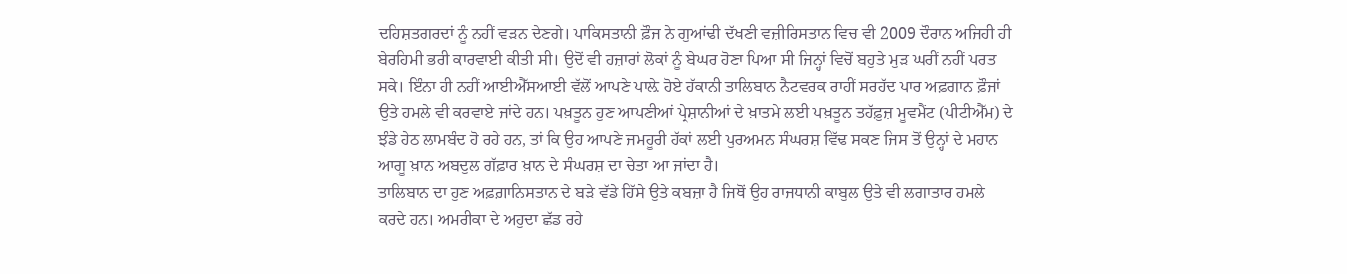ਦਹਿਸ਼ਤਗਰਦਾਂ ਨੂੰ ਨਹੀਂ ਵੜਨ ਦੇਣਗੇ। ਪਾਕਿਸਤਾਨੀ ਫ਼ੌਜ ਨੇ ਗੁਆਂਢੀ ਦੱਖਣੀ ਵਜ਼ੀਰਿਸਤਾਨ ਵਿਚ ਵੀ 2009 ਦੌਰਾਨ ਅਜਿਹੀ ਹੀ ਬੇਰਹਿਮੀ ਭਰੀ ਕਾਰਵਾਈ ਕੀਤੀ ਸੀ। ਉਦੋਂ ਵੀ ਹਜ਼ਾਰਾਂ ਲੋਕਾਂ ਨੂੰ ਬੇਘਰ ਹੋਣਾ ਪਿਆ ਸੀ ਜਿਨ੍ਹਾਂ ਵਿਚੋਂ ਬਹੁਤੇ ਮੁੜ ਘਰੀਂ ਨਹੀਂ ਪਰਤ ਸਕੇ। ਇੰਨਾ ਹੀ ਨਹੀਂ ਆਈਐੱਸਆਈ ਵੱਲੋਂ ਆਪਣੇ ਪਾਲ਼ੇ ਹੋਏ ਹੱਕਾਨੀ ਤਾਲਿਬਾਨ ਨੈਟਵਰਕ ਰਾਹੀਂ ਸਰਹੱਦ ਪਾਰ ਅਫ਼ਗਾਨ ਫ਼ੌਜਾਂ ਉਤੇ ਹਮਲੇ ਵੀ ਕਰਵਾਏ ਜਾਂਦੇ ਹਨ। ਪਖ਼ਤੂਨ ਹੁਣ ਆਪਣੀਆਂ ਪ੍ਰੇਸ਼ਾਨੀਆਂ ਦੇ ਖ਼ਾਤਮੇ ਲਈ ਪਖ਼ਤੂਨ ਤਹੱਫ਼ੁਜ਼ ਮੂਵਮੈਂਟ (ਪੀਟੀਐੱਮ) ਦੇ ਝੰਡੇ ਹੇਠ ਲਾਮਬੰਦ ਹੋ ਰਹੇ ਹਨ, ਤਾਂ ਕਿ ਉਹ ਆਪਣੇ ਜਮਹੂਰੀ ਹੱਕਾਂ ਲਈ ਪੁਰਅਮਨ ਸੰਘਰਸ਼ ਵਿੱਢ ਸਕਣ ਜਿਸ ਤੋਂ ਉਨ੍ਹਾਂ ਦੇ ਮਹਾਨ ਆਗੂ ਖ਼ਾਨ ਅਬਦੁਲ ਗੱਫ਼ਾਰ ਖ਼ਾਨ ਦੇ ਸੰਘਰਸ਼ ਦਾ ਚੇਤਾ ਆ ਜਾਂਦਾ ਹੈ।
ਤਾਲਿਬਾਨ ਦਾ ਹੁਣ ਅਫ਼ਗ਼ਾਨਿਸਤਾਨ ਦੇ ਬੜੇ ਵੱਡੇ ਹਿੱਸੇ ਉਤੇ ਕਬਜ਼ਾ ਹੈ ਜਿਥੋਂ ਉਹ ਰਾਜਧਾਨੀ ਕਾਬੁਲ ਉਤੇ ਵੀ ਲਗਾਤਾਰ ਹਮਲੇ ਕਰਦੇ ਹਨ। ਅਮਰੀਕਾ ਦੇ ਅਹੁਦਾ ਛੱਡ ਰਹੇ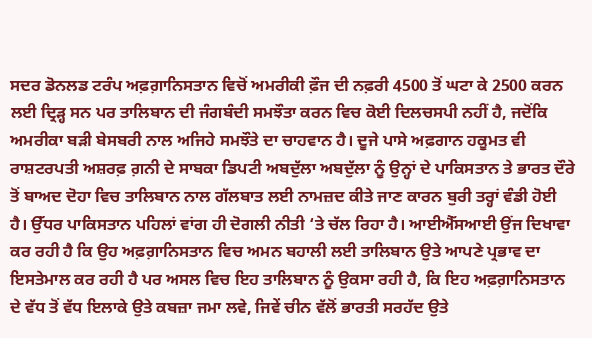ਸਦਰ ਡੋਨਲਡ ਟਰੰਪ ਅਫ਼ਗ਼ਾਨਿਸਤਾਨ ਵਿਚੋਂ ਅਮਰੀਕੀ ਫ਼ੌਜ ਦੀ ਨਫ਼ਰੀ 4500 ਤੋਂ ਘਟਾ ਕੇ 2500 ਕਰਨ ਲਈ ਦ੍ਰਿੜ੍ਹ ਸਨ ਪਰ ਤਾਲਿਬਾਨ ਦੀ ਜੰਗਬੰਦੀ ਸਮਝੌਤਾ ਕਰਨ ਵਿਚ ਕੋਈ ਦਿਲਚਸਪੀ ਨਹੀਂ ਹੈ, ਜਦੋਂਕਿ ਅਮਰੀਕਾ ਬੜੀ ਬੇਸਬਰੀ ਨਾਲ ਅਜਿਹੇ ਸਮਝੌਤੇ ਦਾ ਚਾਹਵਾਨ ਹੈ। ਦੂਜੇ ਪਾਸੇ ਅਫ਼ਗਾਨ ਹਕੂਮਤ ਵੀ ਰਾਸ਼ਟਰਪਤੀ ਅਸ਼ਰਫ਼ ਗ਼ਨੀ ਦੇ ਸਾਬਕਾ ਡਿਪਟੀ ਅਬਦੁੱਲਾ ਅਬਦੁੱਲਾ ਨੂੰ ਉਨ੍ਹਾਂ ਦੇ ਪਾਕਿਸਤਾਨ ਤੇ ਭਾਰਤ ਦੌਰੇ ਤੋਂ ਬਾਅਦ ਦੋਹਾ ਵਿਚ ਤਾਲਿਬਾਨ ਨਾਲ ਗੱਲਬਾਤ ਲਈ ਨਾਮਜ਼ਦ ਕੀਤੇ ਜਾਣ ਕਾਰਨ ਬੁਰੀ ਤਰ੍ਹਾਂ ਵੰਡੀ ਹੋਈ ਹੈ। ਉੱਧਰ ਪਾਕਿਸਤਾਨ ਪਹਿਲਾਂ ਵਾਂਗ ਹੀ ਦੋਗਲੀ ਨੀਤੀ ‘ਤੇ ਚੱਲ ਰਿਹਾ ਹੈ। ਆਈਐੱਸਆਈ ਉਂਜ ਦਿਖਾਵਾ ਕਰ ਰਹੀ ਹੈ ਕਿ ਉਹ ਅਫ਼ਗ਼ਾਨਿਸਤਾਨ ਵਿਚ ਅਮਨ ਬਹਾਲੀ ਲਈ ਤਾਲਿਬਾਨ ਉਤੇ ਆਪਣੇ ਪ੍ਰਭਾਵ ਦਾ ਇਸਤੇਮਾਲ ਕਰ ਰਹੀ ਹੈ ਪਰ ਅਸਲ ਵਿਚ ਇਹ ਤਾਲਿਬਾਨ ਨੂੰ ਉਕਸਾ ਰਹੀ ਹੈ, ਕਿ ਇਹ ਅਫ਼ਗ਼ਾਨਿਸਤਾਨ ਦੇ ਵੱਧ ਤੋਂ ਵੱਧ ਇਲਾਕੇ ਉਤੇ ਕਬਜ਼ਾ ਜਮਾ ਲਵੇ, ਜਿਵੇਂ ਚੀਨ ਵੱਲੋਂ ਭਾਰਤੀ ਸਰਹੱਦ ਉਤੇ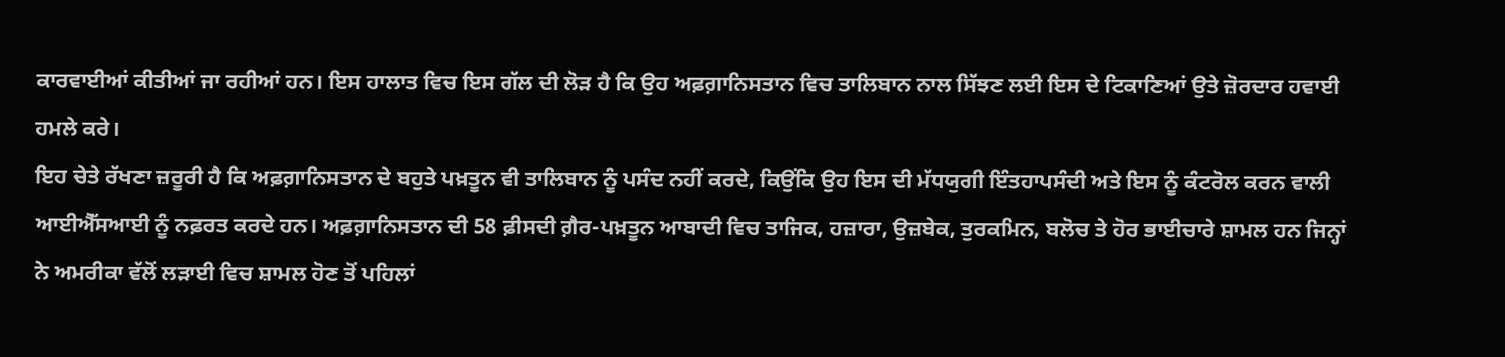ਕਾਰਵਾਈਆਂ ਕੀਤੀਆਂ ਜਾ ਰਹੀਆਂ ਹਨ। ਇਸ ਹਾਲਾਤ ਵਿਚ ਇਸ ਗੱਲ ਦੀ ਲੋੜ ਹੈ ਕਿ ਉਹ ਅਫ਼ਗ਼ਾਨਿਸਤਾਨ ਵਿਚ ਤਾਲਿਬਾਨ ਨਾਲ ਸਿੱਝਣ ਲਈ ਇਸ ਦੇ ਟਿਕਾਣਿਆਂ ਉਤੇ ਜ਼ੋਰਦਾਰ ਹਵਾਈ ਹਮਲੇ ਕਰੇ।
ਇਹ ਚੇਤੇ ਰੱਖਣਾ ਜ਼ਰੂਰੀ ਹੈ ਕਿ ਅਫ਼ਗ਼ਾਨਿਸਤਾਨ ਦੇ ਬਹੁਤੇ ਪਖ਼ਤੂਨ ਵੀ ਤਾਲਿਬਾਨ ਨੂੰ ਪਸੰਦ ਨਹੀਂ ਕਰਦੇ, ਕਿਉਂਕਿ ਉਹ ਇਸ ਦੀ ਮੱਧਯੁਗੀ ਇੰਤਹਾਪਸੰਦੀ ਅਤੇ ਇਸ ਨੂੰ ਕੰਟਰੋਲ ਕਰਨ ਵਾਲੀ ਆਈਐੱਸਆਈ ਨੂੰ ਨਫ਼ਰਤ ਕਰਦੇ ਹਨ। ਅਫ਼ਗ਼ਾਨਿਸਤਾਨ ਦੀ 58 ਫ਼ੀਸਦੀ ਗ਼ੈਰ-ਪਖ਼ਤੂਨ ਆਬਾਦੀ ਵਿਚ ਤਾਜਿਕ, ਹਜ਼ਾਰਾ, ਉਜ਼ਬੇਕ, ਤੁਰਕਮਿਨ, ਬਲੋਚ ਤੇ ਹੋਰ ਭਾਈਚਾਰੇ ਸ਼ਾਮਲ ਹਨ ਜਿਨ੍ਹਾਂ ਨੇ ਅਮਰੀਕਾ ਵੱਲੋਂ ਲੜਾਈ ਵਿਚ ਸ਼ਾਮਲ ਹੋਣ ਤੋਂ ਪਹਿਲਾਂ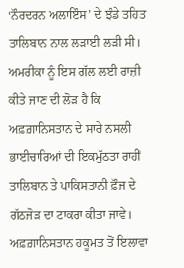‘ਨੌਰਦਰਨ ਅਲਾਇੰਸ’ ਦੇ ਝੰਡੇ ਤਹਿਤ ਤਾਲਿਬਾਨ ਨਾਲ ਲੜਾਈ ਲੜੀ ਸੀ। ਅਮਰੀਕਾ ਨੂੰ ਇਸ ਗੱਲ ਲਈ ਰਾਜ਼ੀ ਕੀਤੇ ਜਾਣ ਦੀ ਲੋੜ ਹੈ ਕਿ ਅਫ਼ਗ਼ਾਨਿਸਤਾਨ ਦੇ ਸਾਰੇ ਨਸਲੀ ਭਾਈਚਾਰਿਆਂ ਦੀ ਇਕਮੁੱਠਤਾ ਰਾਹੀਂ ਤਾਲਿਬਾਨ ਤੇ ਪਾਕਿਸਤਾਨੀ ਫ਼ੌਜ ਦੇ ਗੱਠਜੋੜ ਦਾ ਟਾਕਰਾ ਕੀਤਾ ਜਾਵੇ। ਅਫ਼ਗ਼ਾਨਿਸਤਾਨ ਹਕੂਮਤ ਤੋਂ ਇਲਾਵਾ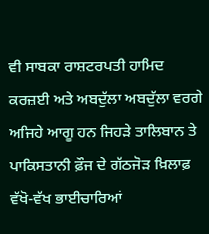ਵੀ ਸਾਬਕਾ ਰਾਸ਼ਟਰਪਤੀ ਹਾਮਿਦ ਕਰਜ਼ਈ ਅਤੇ ਅਬਦੁੱਲਾ ਅਬਦੁੱਲਾ ਵਰਗੇ ਅਜਿਹੇ ਆਗੂ ਹਨ ਜਿਹੜੇ ਤਾਲਿਬਾਨ ਤੇ ਪਾਕਿਸਤਾਨੀ ਫ਼ੌਜ ਦੇ ਗੱਠਜੋੜ ਖ਼ਿਲਾਫ਼ ਵੱਖੋ-ਵੱਖ ਭਾਈਚਾਰਿਆਂ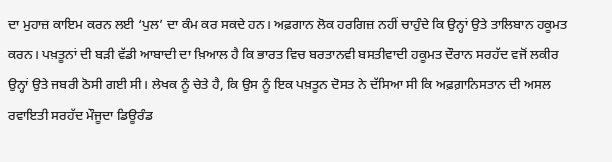ਦਾ ਮੁਹਾਜ਼ ਕਾਇਮ ਕਰਨ ਲਈ ‘ਪੁਲ’ ਦਾ ਕੰਮ ਕਰ ਸਕਦੇ ਹਨ। ਅਫ਼ਗਾਨ ਲੋਕ ਹਰਗਿਜ਼ ਨਹੀਂ ਚਾਹੁੰਦੇ ਕਿ ਉਨ੍ਹਾਂ ਉਤੇ ਤਾਲਿਬਾਨ ਹਕੂਮਤ ਕਰਨ। ਪਖ਼ਤੂਨਾਂ ਦੀ ਬੜੀ ਵੱਡੀ ਆਬਾਦੀ ਦਾ ਖ਼ਿਆਲ ਹੈ ਕਿ ਭਾਰਤ ਵਿਚ ਬਰਤਾਨਵੀ ਬਸਤੀਵਾਦੀ ਹਕੂਮਤ ਦੌਰਾਨ ਸਰਹੱਦ ਵਜੋਂ ਲਕੀਰ ਉਨ੍ਹਾਂ ਉਤੇ ਜਬਰੀ ਠੋਸੀ ਗਈ ਸੀ। ਲੇਖਕ ਨੂੰ ਚੇਤੇ ਹੈ, ਕਿ ਉਸ ਨੂੰ ਇਕ ਪਖ਼ਤੂਨ ਦੋਸਤ ਨੇ ਦੱਸਿਆ ਸੀ ਕਿ ਅਫ਼ਗ਼ਾਨਿਸਤਾਨ ਦੀ ਅਸਲ ਰਵਾਇਤੀ ਸਰਹੱਦ ਮੌਜੂਦਾ ਡਿਊਰੰਡ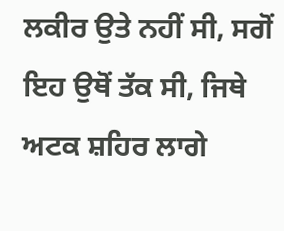ਲਕੀਰ ਉਤੇ ਨਹੀਂ ਸੀ, ਸਗੋਂ ਇਹ ਉਥੋਂ ਤੱਕ ਸੀ, ਜਿਥੇ ਅਟਕ ਸ਼ਹਿਰ ਲਾਗੇ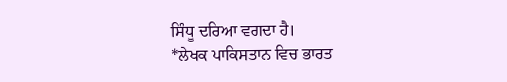ਸਿੰਧੂ ਦਰਿਆ ਵਗਦਾ ਹੈ।
*ਲੇਖਕ ਪਾਕਿਸਤਾਨ ਵਿਚ ਭਾਰਤ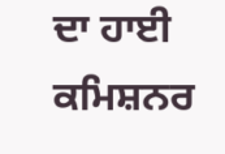ਦਾ ਹਾਈ ਕਮਿਸ਼ਨਰ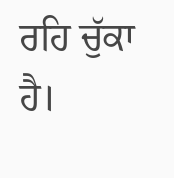ਰਹਿ ਚੁੱਕਾ ਹੈ।